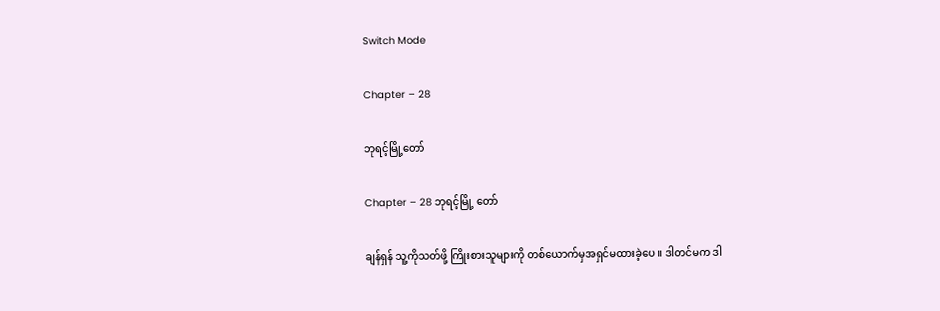Switch Mode

Chapter – 28

ဘုရင့်မြို့တော်

Chapter – 28 ဘုရင့်မြို့ တော်

ချန်ရှန် သူ့ကိုသတ်ဖို့ ကြိုးစားသူများကို တစ်ယောက်မှအရှင်မထားခဲ့ပေ ။ ဒါတင်မက ဒါ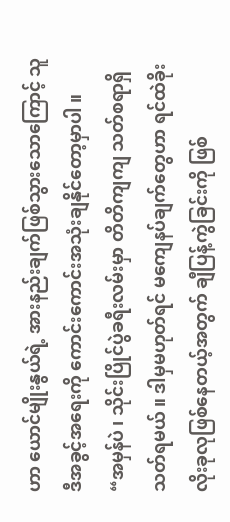ဟာ ယောင်မျိုးနွယ်ရဲ့ အားနည်းချက်ဖြစ်သွားသောကြောင့် သူ ဒီအခွင့်အရေးကို ကောင်းကောင်းအသုံးချနိုင်တော့မှာပါ ။
“အမှန်ပဲ ၊ သိုင်းပြိုင်ပွဲခရီးလမ်းမှာ တိတိကျကျ သတ်စရာရှိသတ်ရမယ် ။ ဒါမှမဟုတ်ရင် မကျေနပ်ချက်တွေဟာ ရင်ထဲခိုးလိုးခုလုဖြစ်နေတယ့်အတွက် ချီပြန့်ကွဲခြင်းကို ဖြစ်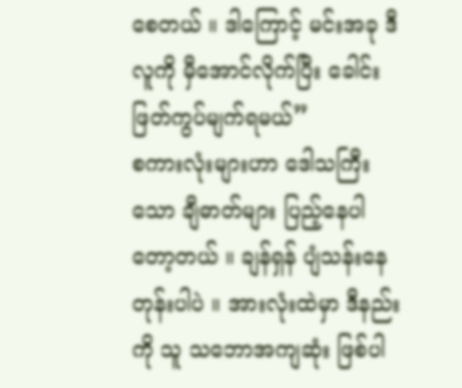စေတယ် ။ ဒါကြောင့် မင်းအခု ဒီလူကို မှီအောင်လိုက်ပြီး ခေါင်းဖြတ်ကွပ်မျက်ရမယ်”
စကားလုံးများဟာ ဒေါသကြီးသော ချီဓာတ်များ ပြည့်နေပါတော့တယ် ။ ချန်ရှန် ပျံသန်းနေတုန်းပါပဲ ။ အားလုံးထဲမှာ ဒီနည်းကို သူ သဘောအကျဆုံး ဖြစ်ပါ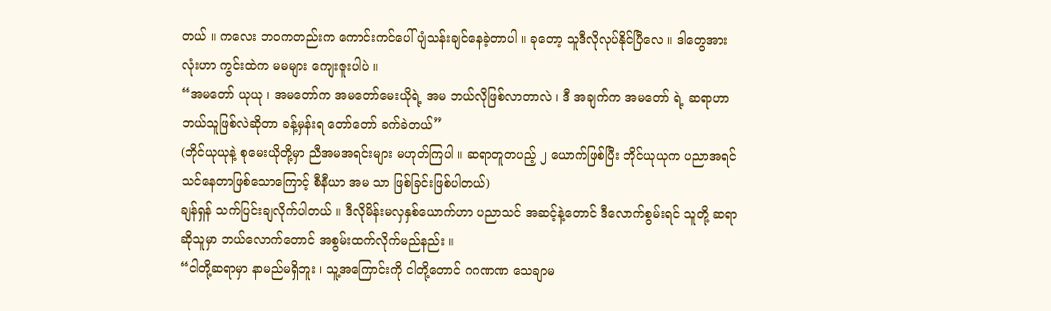တယ် ။ ကလေး ဘ၀ကတည်းက ကောင်းကင်ပေါ် ပျံသန်းချင်နေခဲ့တာပါ ။ ခုတော့ သူဒီလိုလုပ်နိုင်ပြီလေ ။ ဒါတွေအားလုံးဟာ ကွင်းထဲက မမများ ကျေးဇူးပါပဲ ။
“အမတော် ယုယု ၊ အမတော်က အမတော်မေးယိုရဲ့ အမ ဘယ်လိုဖြစ်လာတာလဲ ၊ ဒီ အချက်က အမတော် ရဲ့ ဆရာဟာ ဘယ်သူဖြစ်လဲဆိုတာ ခန့်မှန်းရ တော်တော် ခက်ခဲတယ်”
(ဘိုင်ယုယုနဲ့ စုမေးယိုတို့မှာ ညီအမအရင်းများ မဟုတ်ကြပါ ။ ဆရာတူတပည့် ၂ ယောက်ဖြစ်ပြီး ဘိုင်ယုယုက ပညာအရင်သင်နေတာဖြစ်သောကြောင့် စီနီယာ အမ သာ ဖြစ်ခြင်းဖြစ်ပါတယ်)
ချန်ရှန် သက်ပြင်းချလိုက်ပါတယ် ။ ဒီလိုမိန်းမလှနှစ်ယောက်ဟာ ပညာသင် အဆင့်နဲ့တောင် ဒီလောက်စွမ်းရင် သူတို့ ဆရာဆိုသူမှာ ဘယ်လောက်တောင် အစွမ်းထက်လိုက်မည်နည်း ။
“ငါတို့ဆရာမှာ နာမည်မရှိဘူး ၊ သူ့အကြောင်းကို ငါတို့တောင် ဂဂဏဏ သေချာမ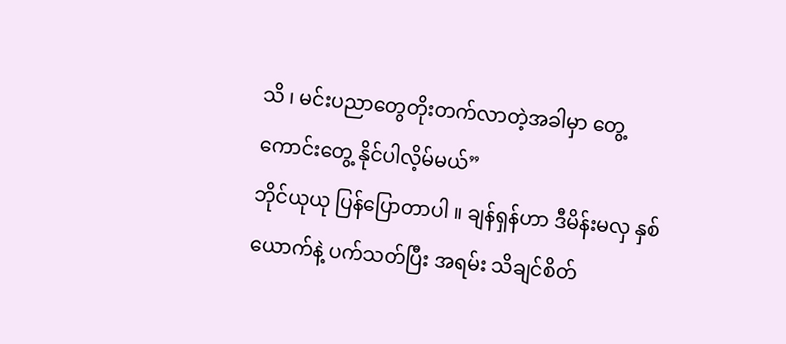သိ ၊ မင်းပညာတွေတိုးတက်လာတဲ့အခါမှာ တွေ့ ကောင်းတွေ့ နိုင်ပါလိ့မ်မယ်”
ဘိုင်ယုယု ပြန်ပြောတာပါ ။ ချန်ရှန်ဟာ ဒီမိန်းမလှ နှစ်ယောက်နဲ့ ပက်သတ်ပြီး အရမ်း သိချင်စိတ်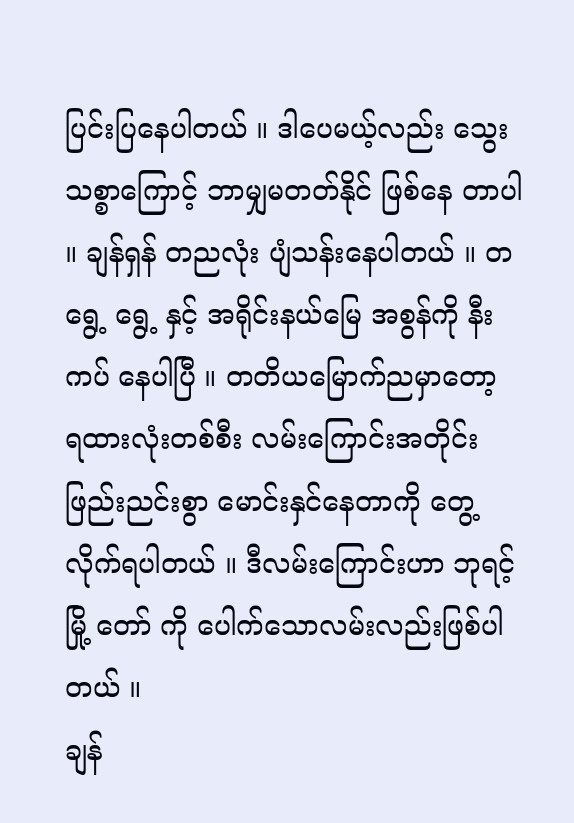ပြင်းပြနေပါတယ် ။ ဒါပေမယ့်လည်း သွေးသစ္စာကြောင့် ဘာမျှမတတ်နိုင် ဖြစ်နေ တာပါ ။ ချန်ရှန် တညလုံး ပျံသန်းနေပါတယ် ။ တရွေ့ ရွေ့ နှင့် အရိုင်းနယ်မြေ အစွန်ကို နီးကပ် နေပါပြီ ။ တတိယမြောက်ညမှာတော့ ရထားလုံးတစ်စီး လမ်းကြောင်းအတိုင်းဖြည်းညင်းစွာ မောင်းနှင်နေတာကို တွေ့ လိုက်ရပါတယ် ။ ဒီလမ်းကြောင်းဟာ ဘုရင့်မြို့ တော် ကို ပေါက်သောလမ်းလည်းဖြစ်ပါတယ် ။
ချန်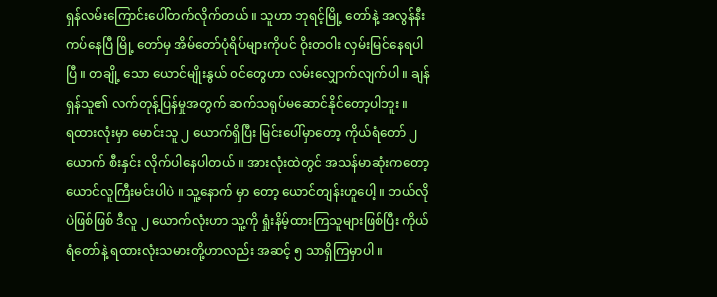ရှန်လမ်းကြောင်းပေါ်တက်လိုက်တယ် ။ သူဟာ ဘုရင့်မြို့ တော်နဲ့ အလွန်နီးကပ်နေပြီ မြို့ တော်မှ အိမ်တော်ပုံရိပ်များကိုပင် ဝိုးတဝါး လှမ်းမြင်နေရပါပြီ ။ တချို့ သော ယောင်မျိုးနွယ် ၀င်တွေဟာ လမ်းလျှောက်လျက်ပါ ။ ချန်ရှန်သူ၏ လက်တုန့်ပြန်မှုအတွက် ဆက်သရုပ်မဆောင်နိုင်တော့ပါဘူး ။
ရထားလုံးမှာ မောင်းသူ ၂ ယောက်ရှိပြီး မြင်းပေါ်မှာတော့ ကိုယ်ရံတော် ၂ ယောက် စီးနှင်း လိုက်ပါနေပါတယ် ။ အားလုံးထဲတွင် အသန်မာဆုံးကတော့ ယောင်လူကြီးမင်းပါပဲ ။ သူ့နောက် မှာ တော့ ယောင်တျန်းဟူပေါ့ ။ ဘယ်လိုပဲဖြစ်ဖြစ် ဒီလူ ၂ ယောက်လုံးဟာ သူ့ကို ရှုံးနိမ့်ထားကြသူများဖြစ်ပြီး ကိုယ်ရံတော်နဲ့ ရထားလုံးသမားတို့ဟာလည်း အဆင့် ၅ သာရှိကြမှာပါ ။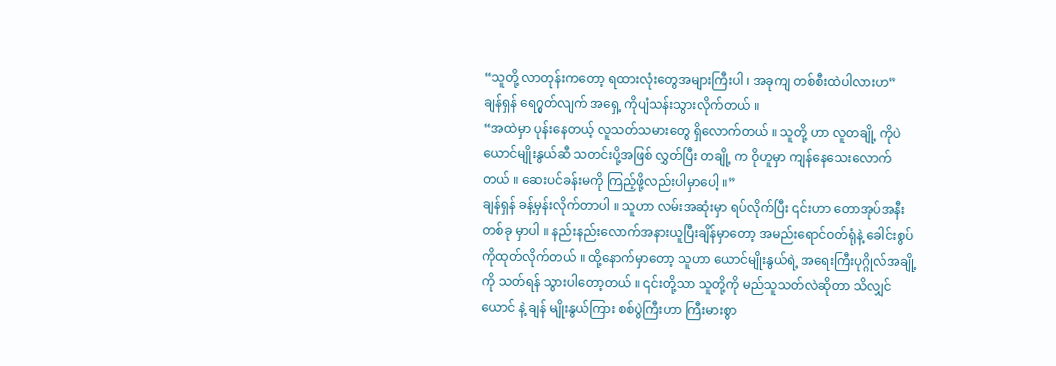“သူတို့ လာတုန်းကတော့ ရထားလုံးတွေအများကြီးပါ ၊ အခုကျ တစ်စီးထဲပါလားဟ”
ချန်ရှန် ရေ၇ွတ်လျက် အရှေ့ ကိုပျံသန်းသွားလိုက်တယ် ။
“အထဲမှာ ပုန်းနေတယ့် လူသတ်သမားတွေ ရှိလောက်တယ် ။ သူတို့ ဟာ လူတချို့ ကိုပဲ ယောင်မျိုးနွယ်ဆီ သတင်းပို့အဖြစ် လွှတ်ပြီး တချို့ က ဝိုဟူမှာ ကျန်နေသေးလောက်တယ် ။ ဆေးပင်ခန်းမကို ကြည့်ဖို့လည်းပါမှာပေါ့ ။”
ချန်ရှန် ခန့်မှန်းလိုက်တာပါ ။ သူဟာ လမ်းအဆုံးမှာ ရပ်လိုက်ပြီး ၎င်းဟာ တောအုပ်အနီး တစ်ခု မှာပါ ။ နည်းနည်းလောက်အနားယူပြီးချိန်မှာတော့ အမည်းရောင်ဝတ်ရုံနဲ့ ခေါင်းစွပ် ကိုထုတ်လိုက်တယ် ။ ထို့နောက်မှာတော့ သူဟာ ယောင်မျိုးနွယ်ရဲ့ အရေးကြီးပုဂ္ဂိုလ်အချို့ ကို သတ်ရန် သွားပါတော့တယ် ။ ၎င်းတို့သာ သူတို့ကို မည်သူသတ်လဲဆိုတာ သိလျှင် ယောင် နဲ့ ချန် မျိုးနွယ်ကြား စစ်ပွဲကြီးဟာ ကြီးမားစွာ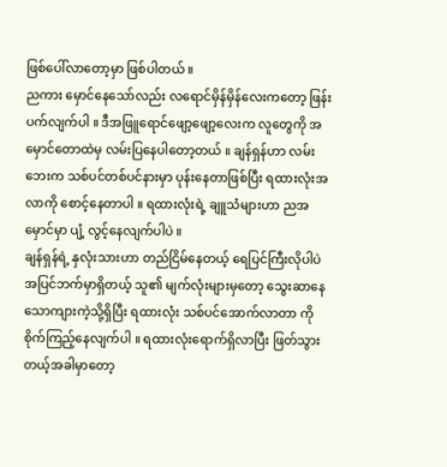ဖြစ်ပေါ်လာတော့မှာ ဖြစ်ပါတယ် ။
ညကား မှောင်နေသော်လည်း လရောင်မှိန်မှိန်လေးကတော့ ဖြန်းပက်လျက်ပါ ။ ဒီအဖြူရောင်ဖျော့ဖျော့လေးက လူတွေကို အမှောင်တောထဲမှ လမ်းပြနေပါတော့တယ် ။ ချန်ရှန်ဟာ လမ်းဘေးက သစ်ပင်တစ်ပင်နားမှာ ပုန်းနေတာဖြစ်ပြီး ရထားလုံးအလာကို စောင့်နေတာပါ ။ ရထားလုံးရဲ့ ချူသံများဟာ ညအမှောင်မှာ ပျံ့ လွင့်နေလျက်ပါပဲ ။
ချန်ရှန်ရဲ့ နှလုံးသားဟာ တည်ငြိမ်နေတယ့် ရေပြင်ကြီးလိုပါပဲ အပြင်ဘက်မှာရှိတယ့် သူ၏ မျက်လုံးများမှတော့ သွေးဆာနေသောကျားကဲ့သို့ရှိပြီး ရထားလုံး သစ်ပင်အောက်လာတာ ကို စိုက်ကြည့်နေလျက်ပါ ။ ရထားလုံးရောက်ရှိလာပြီး ဖြတ်သွားတယ့်အခါမှာတော့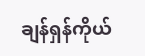ချန်ရှန်ကိုယ်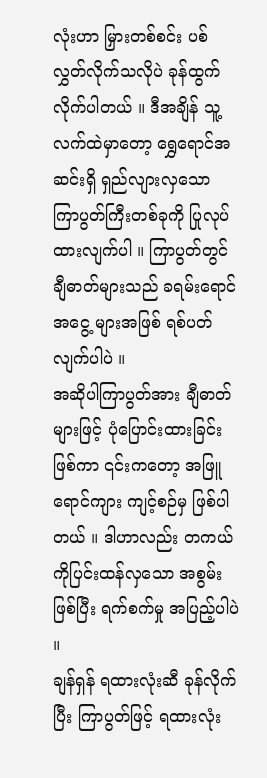လုံးဟာ မြှားတစ်စင်း ပစ်လွှတ်လိုက်သလိုပဲ ခုန်ထွက်လိုက်ပါတယ် ။ ဒီအချိန် သူ့လက်ထဲမှာတော့ ရွှေရောင်အဆင်းရှိ ရှည်လျားလှသော ကြာပွတ်ကြီးတစ်ခုကို ပြုလုပ် ထားလျက်ပါ ။ ကြာပွတ်တွင် ချီဓာတ်များသည် ခရမ်းရောင်အငွေ့ များအဖြစ် ရစ်ပတ်လျက်ပါပဲ ။
အဆိုပါကြာပွတ်အား ချီဓာတ်များဖြင့် ပုံပြောင်းထားခြင်းဖြစ်ကာ ၎င်းကတော့ အဖြူရောင်ကျား ကျင့်စဉ်မှ ဖြစ်ပါတယ် ။ ဒါဟာလည်း တကယ်ကိုပြင်းထန်လှသော အစွမ်းဖြစ်ပြီး ရက်စက်မှု အပြည့်ပါပဲ ။
ချန်ရှန် ရထားလုံးဆီ ခုန်လိုက်ပြီး ကြာပွတ်ဖြင့် ရထားလုံး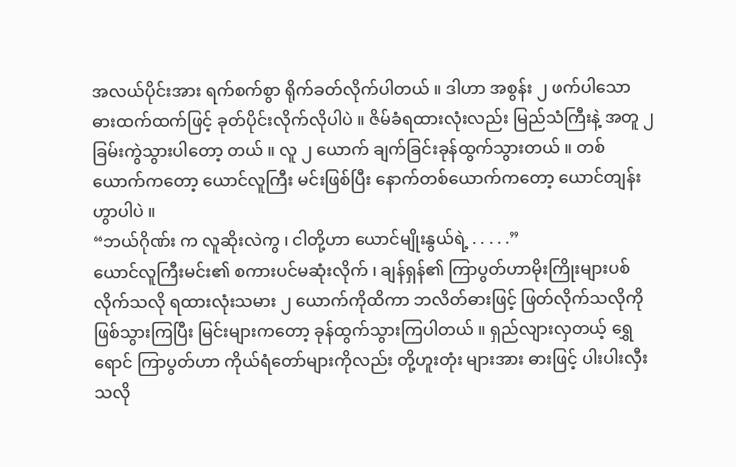အလယ်ပိုင်းအား ရက်စက်စွာ ရိုက်ခတ်လိုက်ပါတယ် ။ ဒါဟာ အစွန်း ၂ ဖက်ပါသော ဓားထက်ထက်ဖြင့် ခုတ်ပိုင်းလိုက်လိုပါပဲ ။ ဇိမ်ခံရထားလုံးလည်း မြည်သံကြီးနဲ့ အတူ ၂ ခြမ်းကွဲသွားပါတော့ တယ် ။ လူ ၂ ယောက် ချက်ခြင်းခုန်ထွက်သွားတယ် ။ တစ်ယောက်ကတော့ ယောင်လူကြီး မင်းဖြစ်ပြီး နောက်တစ်ယောက်ကတော့ ယောင်တျန်းဟွာပါပဲ ။
“ဘယ်ဂိုဏ်း က လူဆိုးလဲကွ ၊ ငါတို့ဟာ ယောင်မျိုးနွယ်ရဲ့ . . . . .”
ယောင်လူကြီးမင်း၏ စကားပင်မဆုံးလိုက် ၊ ချန်ရှန်၏ ကြာပွတ်ဟာမိုးကြိုးများပစ်လိုက်သလို ရထားလုံးသမား ၂ ယောက်ကိုထိကာ ဘလိတ်ဓားဖြင့် ဖြတ်လိုက်သလိုကို ဖြစ်သွားကြပြီး မြင်းများကတော့ ခုန်ထွက်သွားကြပါတယ် ။ ရှည်လျားလှတယ့် ရွှေရောင် ကြာပွတ်ဟာ ကိုယ်ရံတော်များကိုလည်း တို့ဟူးတုံး များအား ဓားဖြင့် ပါးပါးလှီးသလို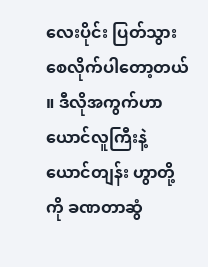လေးပိုင်း ပြတ်သွားစေလိုက်ပါတော့တယ် ။ ဒီလိုအကွက်ဟာ ယောင်လူကြီးနဲ့ ယောင်တျန်း ဟွာတို့ကို ခဏတာဆွံ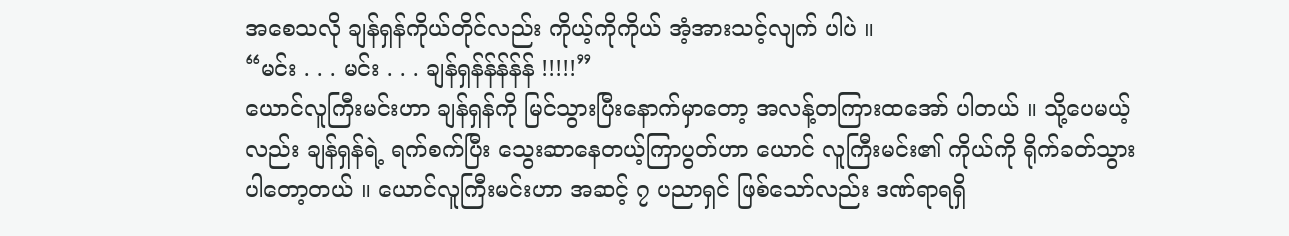အစေသလို ချန်ရှန်ကိုယ်တိုင်လည်း ကိုယ့်ကိုကိုယ် အံ့အားသင့်လျက် ပါပဲ ။
“မင်း . . . မင်း . . . ချန်ရှန်န်န်န်န် !!!!!”
ယောင်လူကြီးမင်းဟာ ချန်ရှန်ကို မြင်သွားပြီးနောက်မှာတော့ အလန့်တကြားထအော် ပါတယ် ။ သို့ပေမယ့်လည်း ချန်ရှန်ရဲ့ ရက်စက်ပြီး သွေးဆာနေတယ့်ကြာပွတ်ဟာ ယောင် လူကြီးမင်း၏ ကိုယ်ကို ရိုက်ခတ်သွားပါတော့တယ် ။ ယောင်လူကြီးမင်းဟာ အဆင့် ၇ ပညာရှင် ဖြစ်သော်လည်း ဒဏ်ရာရရှိ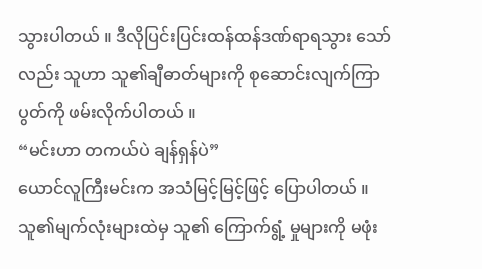သွားပါတယ် ။ ဒီလိုပြင်းပြင်းထန်ထန်ဒဏ်ရာရသွား သော် လည်း သူဟာ သူ၏ချီဓာတ်များကို စုဆောင်းလျက်ကြာပွတ်ကို ဖမ်းလိုက်ပါတယ် ။
“မင်းဟာ တကယ်ပဲ ချန်ရှန်ပဲ”
ယောင်လူကြီးမင်းက အသံမြင့်မြင့်ဖြင့် ပြောပါတယ် ။ သူ၏မျက်လုံးများထဲမှ သူ၏ ကြောက်ရွံ့ မှုများကို မဖုံး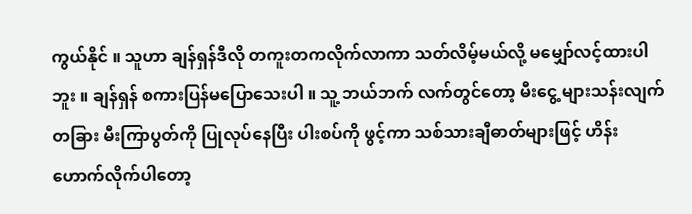ကွယ်နိုင် ။ သူဟာ ချန်ရှန်ဒီလို တကူးတကလိုက်လာကာ သတ်လိမ့်မယ်လို့ မမျှော်လင့်ထားပါဘူး ။ ချန်ရှန် စကားပြန်မပြောသေးပါ ။ သူ့ ဘယ်ဘက် လက်တွင်တော့ မီးငွေ့ များသန်းလျက် တခြား မီးကြာပွတ်ကို ပြုလုပ်နေပြီး ပါးစပ်ကို ဖွင့်ကာ သစ်သားချီဓာတ်များဖြင့် ဟိန်းဟောက်လိုက်ပါတော့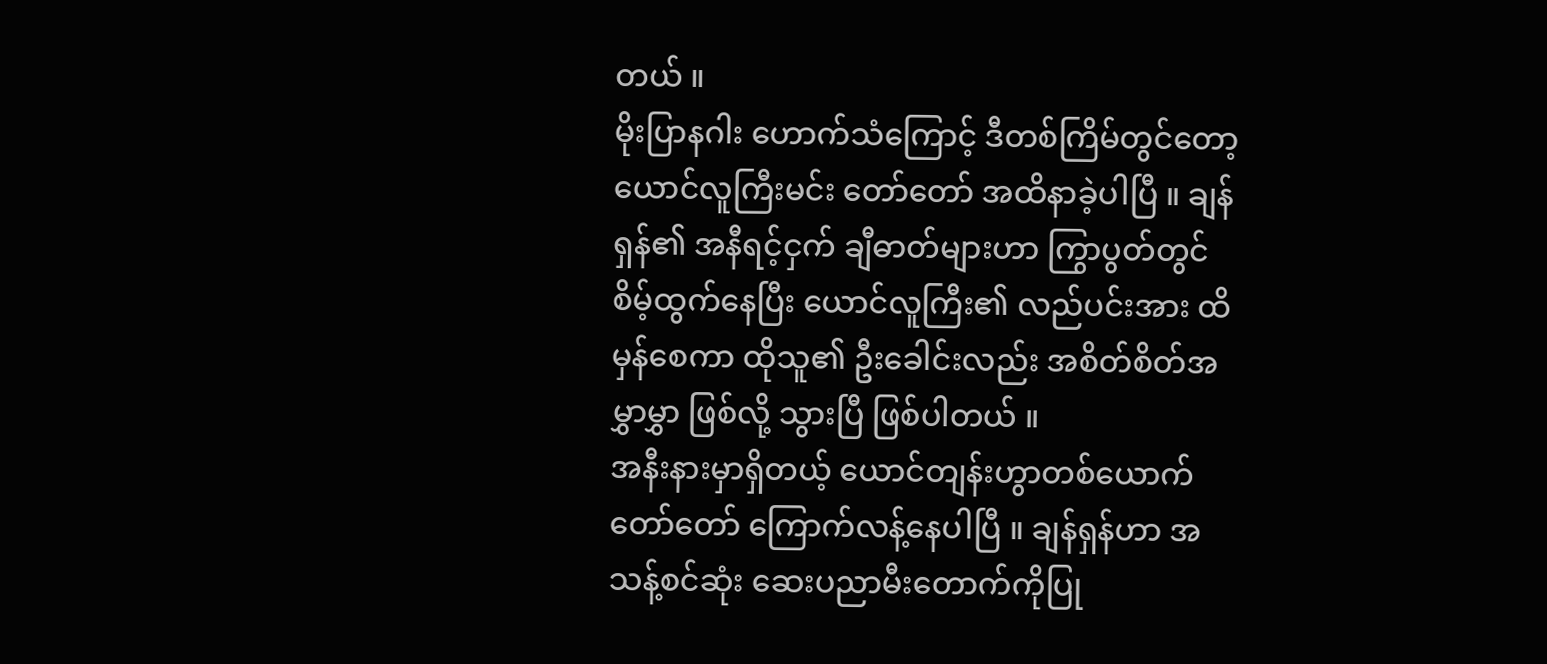တယ် ။
မိုးပြာနဂါး ဟောက်သံကြောင့် ဒီတစ်ကြိမ်တွင်တော့ ယောင်လူကြီးမင်း တော်တော် အထိနာခဲ့ပါပြီ ။ ချန်ရှန်၏ အနီရင့်ငှက် ချီဓာတ်များဟာ ကြွာပွတ်တွင် စိမ့်ထွက်နေပြီး ယောင်လူကြီး၏ လည်ပင်းအား ထိမှန်စေကာ ထိုသူ၏ ဦးခေါင်းလည်း အစိတ်စိတ်အမွှာမွှာ ဖြစ်လို့ သွားပြီ ဖြစ်ပါတယ် ။
အနီးနားမှာရှိတယ့် ယောင်တျန်းဟွာတစ်ယောက် တော်တော် ကြောက်လန့်နေပါပြီ ။ ချန်ရှန်ဟာ အသန့်စင်ဆုံး ဆေးပညာမီးတောက်ကိုပြု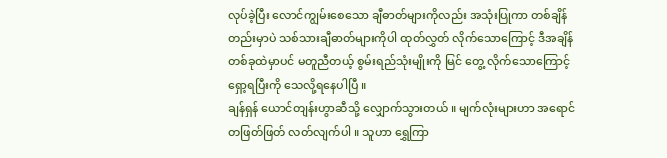လုပ်ခဲ့ပြီး လောင်ကျွမ်းစေသော ချီဓာတ်များကိုလည်း အသုံးပြုကာ တစ်ချိန်တည်းမှာပဲ သစ်သားချီဓာတ်များကိုပါ ထုတ်လွှတ် လိုက်သောကြောင့် ဒီအချိန်တစ်ခုထဲမှာပင် မတူညီတယ့် စွမ်းရည်သုံးမျိုးကို မြင် တွေ့ လိုက်သောကြောင့် ရှော့ရပြီးကို သေလို့ရနေပါပြီ ။
ချန်ရှန် ယောင်တျန်းဟွာဆီသို့ လျှောက်သွားတယ် ။ မျက်လုံးများဟာ အရောင်တဖြတ်ဖြတ် လတ်လျက်ပါ ။ သူဟာ ရွှေကြာ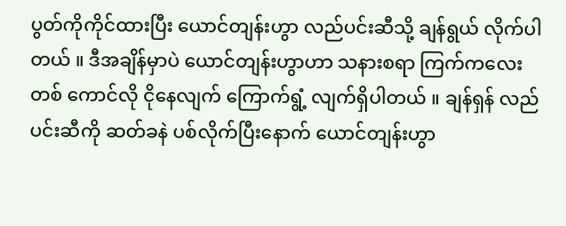ပွတ်ကိုကိုင်ထားပြီး ယောင်တျန်းဟွာ လည်ပင်းဆီသို့ ချန်ရွယ် လိုက်ပါတယ် ။ ဒီအချိန်မှာပဲ ယောင်တျန်းဟွာဟာ သနားစရာ ကြက်ကလေးတစ် ကောင်လို ငိုနေလျက် ကြောက်ရွံ့ လျက်ရှိပါတယ် ။ ချန်ရှန် လည်ပင်းဆီကို ဆတ်ခနဲ ပစ်လိုက်ပြီးနောက် ယောင်တျန်းဟွာ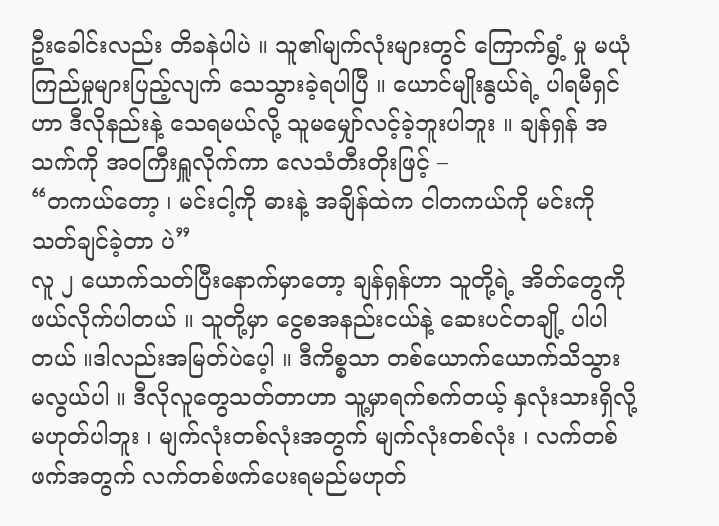ဦးခေါင်းလည်း တိခနဲပါပဲ ။ သူ၏မျက်လုံးများတွင် ကြောက်ရွံ့ မှု မယုံကြည်မှုများပြည့်လျက် သေသွားခဲ့ရပါပြီ ။ ယောင်မျိုးနွယ်ရဲ့ ပါရမီရှင်ဟာ ဒီလိုနည်းနဲ့ သေရမယ်လို့ သူမမျှော်လင့်ခဲ့ဘူးပါဘူး ။ ချန်ရှန် အသက်ကို အဝကြီးရှူလိုက်ကာ လေသံတီးတိုးဖြင့် –
“တကယ်တော့ ၊ မင်းငါ့ကို ဓားနဲ့ အချိန်ထဲက ငါတကယ်ကို မင်းကို သတ်ချင်ခဲ့တာ ပဲ”
လူ ၂ ယောက်သတ်ပြီးနောက်မှာတော့ ချန်ရှန်ဟာ သူတို့ရဲ့ အိတ်တွေကိုဖယ်လိုက်ပါတယ် ။ သူတို့မှာ ငွေစအနည်းငယ်နဲ့ ဆေးပင်တချို့ ပါပါတယ် ။ဒါလည်းအမြတ်ပဲပေ့ါ ။ ဒီကိစ္စသာ တစ်ယောက်ယောက်သိသွား မလွယ်ပါ ။ ဒီလိုလူတွေသတ်တာဟာ သူ့မှာရက်စက်တယ့် နှလုံးသားရှိလို့မဟုတ်ပါဘူး ၊ မျက်လုံးတစ်လုံးအတွက် မျက်လုံးတစ်လုံး ၊ လက်တစ်ဖက်အတွက် လက်တစ်ဖက်ပေးရမည်မဟုတ်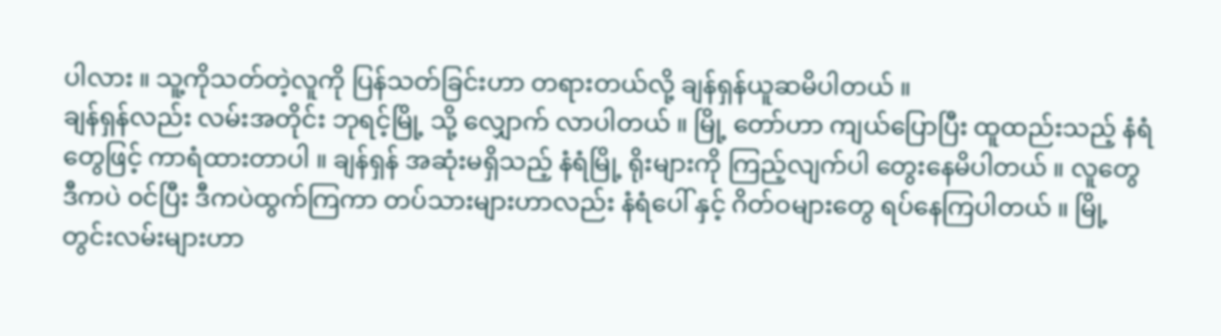ပါလား ။ သူ့ကိုသတ်တဲ့လူကို ပြန်သတ်ခြင်းဟာ တရားတယ်လို့ ချန်ရှန်ယူဆမိပါတယ် ။
ချန်ရှန်လည်း လမ်းအတိုင်း ဘုရင့်မြို့ သို့ လျှောက် လာပါတယ် ။ မြို့ တော်ဟာ ကျယ်ပြောပြီး ထူထည်းသည့် နံရံတွေဖြင့် ကာရံထားတာပါ ။ ချန်ရှန် အဆုံးမရှိသည့် နံရံမြို့ ရိုးများကို ကြည့်လျက်ပါ တွေးနေမိပါတယ် ။ လူတွေ ဒီကပဲ ၀င်ပြီး ဒီကပဲထွက်ကြကာ တပ်သားများဟာလည်း နံရံပေါ် နှင့် ဂိတ်ဝများတွေ ရပ်နေကြပါတယ် ။ မြို့ တွင်းလမ်းများဟာ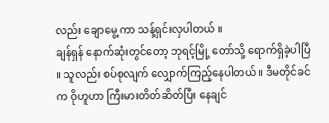လည်း ချောမွေ့ ကာ သန့်ရှင်းလှပါတယ် ။
ချန်ရှန် နောက်ဆုံးတွင်တော့ ဘုရင့်မြို့ တော်သို့ ရောက်ရှိခဲ့ပါပြီ ။ သူလည်း စပ်စုလျက် လျှောက်ကြည့်နေပါတယ် ။ ဒီမတိုင်ခင်က ဝိုဟူဟာ ကြီးမားတိတ်ဆိတ်ပြီး နေချင်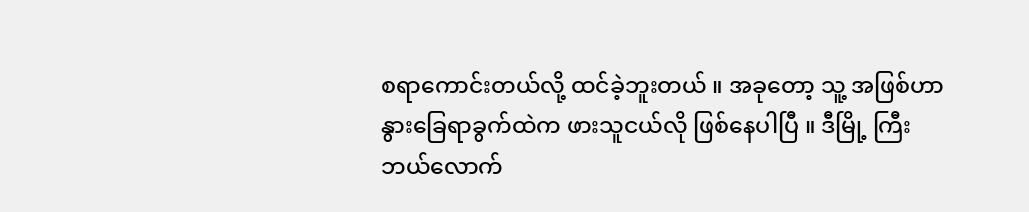စရာကောင်းတယ်လို့ ထင်ခဲ့ဘူးတယ် ။ အခုတော့ သူ့ အဖြစ်ဟာ နွားခြေရာခွက်ထဲက ဖားသူငယ်လို ဖြစ်နေပါပြီ ။ ဒီမြို့ ကြီးဘယ်လောက်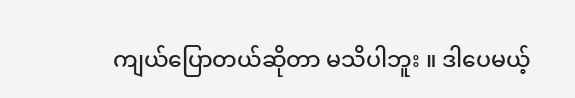ကျယ်ပြောတယ်ဆိုတာ မသိပါဘူး ။ ဒါပေမယ့်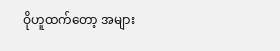ဝိုဟူထက်တော့ အများ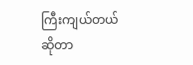ကြီးကျယ်တယ်ဆိုတာ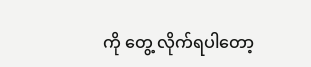ကို တွေ့ လိုက်ရပါတော့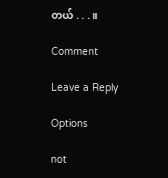တယ် . . .။

Comment

Leave a Reply

Options

not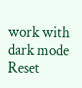work with dark mode
Reset